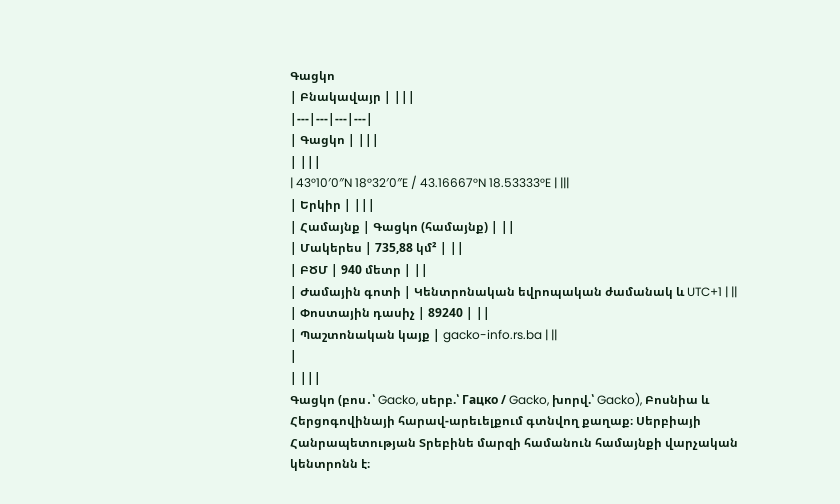Գացկո
| Բնակավայր | |||
|---|---|---|---|
| Գացկո | |||
| |||
| 43°10′0″N 18°32′0″E / 43.16667°N 18.53333°E | |||
| Երկիր | |||
| Համայնք | Գացկո (համայնք) | ||
| Մակերես | 735,88 կմ² | ||
| ԲԾՄ | 940 մետր | ||
| Ժամային գոտի | Կենտրոնական եվրոպական ժամանակ և UTC+1 | ||
| Փոստային դասիչ | 89240 | ||
| Պաշտոնական կայք | gacko-info.rs.ba | ||
|
| |||
Գացկո (բոս․՝ Gacko, սերբ.՝ Гацко / Gacko, խորվ.՝ Gacko), Բոսնիա և Հերցոգովինայի հարավ-արեւելքում գտնվող քաղաք։ Սերբիայի Հանրապետության Տրեբինե մարզի համանուն համայնքի վարչական կենտրոնն է։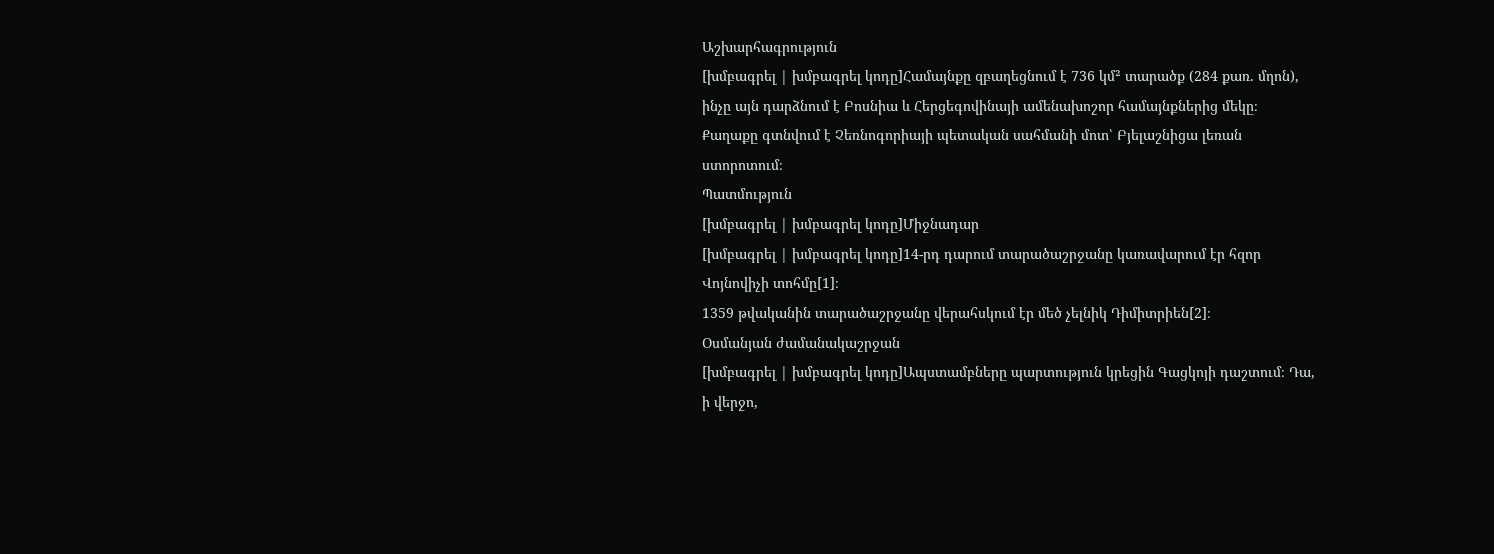Աշխարհագրություն
[խմբագրել | խմբագրել կոդը]Համայնքը զբաղեցնում է 736 կմ² տարածք (284 քառ. մղոն), ինչը այն դարձնում է Բոսնիա և Հերցեգովինայի ամենախոշոր համայնքներից մեկը։
Քաղաքը գտնվում է Չեռնոգորիայի պետական սահմանի մոտ՝ Բյելաշնիցա լեռան ստորոտում։
Պատմություն
[խմբագրել | խմբագրել կոդը]Միջնադար
[խմբագրել | խմբագրել կոդը]14-րդ դարում տարածաշրջանը կառավարում էր հզոր Վոյնովիչի տոհմը[1]։
1359 թվականին տարածաշրջանը վերահսկում էր մեծ չելնիկ Դիմիտրիեն[2]։
Օսմանյան ժամանակաշրջան
[խմբագրել | խմբագրել կոդը]Ապստամբները պարտություն կրեցին Գացկոյի դաշտում։ Դա, ի վերջո,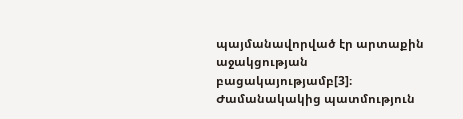պայմանավորված էր արտաքին աջակցության բացակայությամբ[3]։
Ժամանակակից պատմություն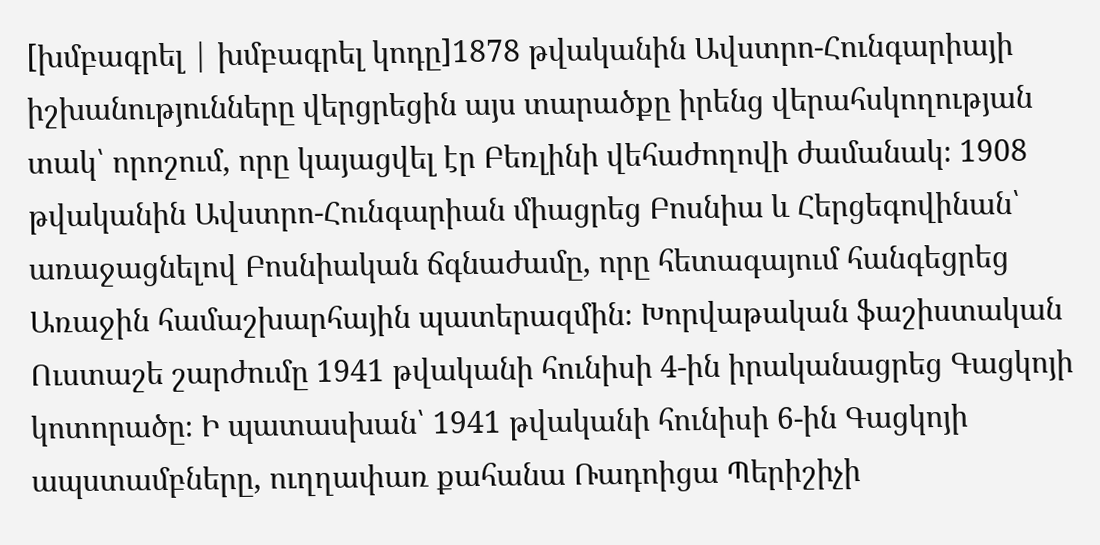[խմբագրել | խմբագրել կոդը]1878 թվականին Ավստրո-Հունգարիայի իշխանությունները վերցրեցին այս տարածքը իրենց վերահսկողության տակ՝ որոշում, որը կայացվել էր Բեռլինի վեհաժողովի ժամանակ։ 1908 թվականին Ավստրո-Հունգարիան միացրեց Բոսնիա և Հերցեգովինան՝ առաջացնելով Բոսնիական ճգնաժամը, որը հետագայում հանգեցրեց Առաջին համաշխարհային պատերազմին։ Խորվաթական ֆաշիստական Ուստաշե շարժումը 1941 թվականի հունիսի 4-ին իրականացրեց Գացկոյի կոտորածը։ Ի պատասխան՝ 1941 թվականի հունիսի 6-ին Գացկոյի ապստամբները, ուղղափառ քահանա Ռադոիցա Պերիշիչի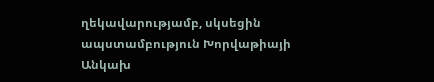ղեկավարությամբ, սկսեցին ապստամբություն Խորվաթիայի Անկախ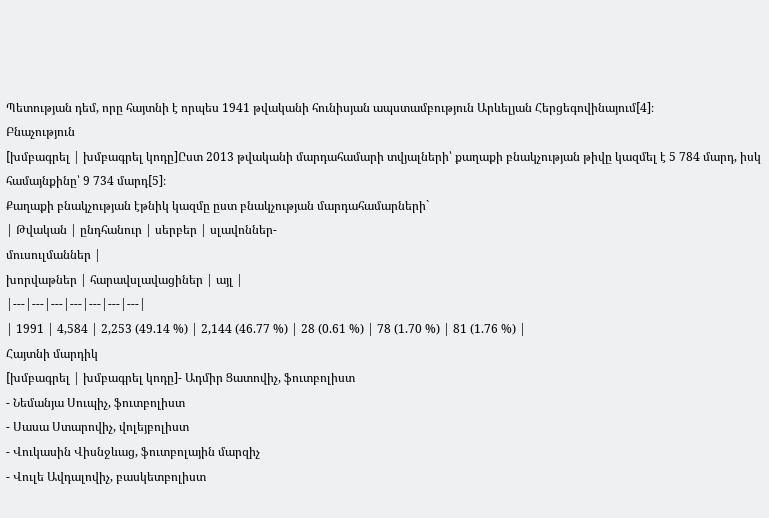Պետության դեմ, որը հայտնի է որպես 1941 թվականի հունիսյան ապստամբություն Արևելյան Հերցեգովինայում[4]։
Բնաչություն
[խմբագրել | խմբագրել կոդը]Ըստ 2013 թվականի մարդահամարի տվյալների՝ քաղաքի բնակչության թիվը կազմել է 5 784 մարդ, իսկ համայնքինը՝ 9 734 մարդ[5]։
Քաղաքի բնակչության էթնիկ կազմը ըստ բնակչության մարդահամարների`
| Թվական | ընդհանուր | սերբեր | սլավոններ-
մուսուլմաններ |
խորվաթներ | հարավսլավացիներ | այլ |
|---|---|---|---|---|---|---|
| 1991 | 4,584 | 2,253 (49.14 %) | 2,144 (46.77 %) | 28 (0.61 %) | 78 (1.70 %) | 81 (1.76 %) |
Հայտնի մարդիկ
[խմբագրել | խմբագրել կոդը]- Ադմիր Ցատովիչ, ֆուտբոլիստ
- Նեմանյա Սուպիչ, ֆուտբոլիստ
- Սասա Ստարովիչ, վոլեյբոլիստ
- Վուկասին Վիսնջևաց, ֆուտբոլային մարզիչ
- Վուլե Ավդալովիչ, բասկետբոլիստ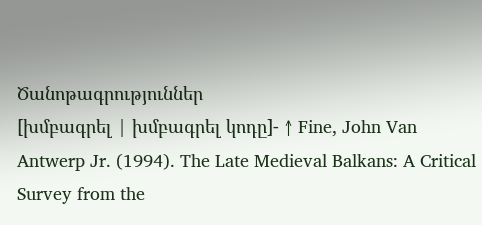Ծանոթագրություններ
[խմբագրել | խմբագրել կոդը]- ↑ Fine, John Van Antwerp Jr. (1994). The Late Medieval Balkans: A Critical Survey from the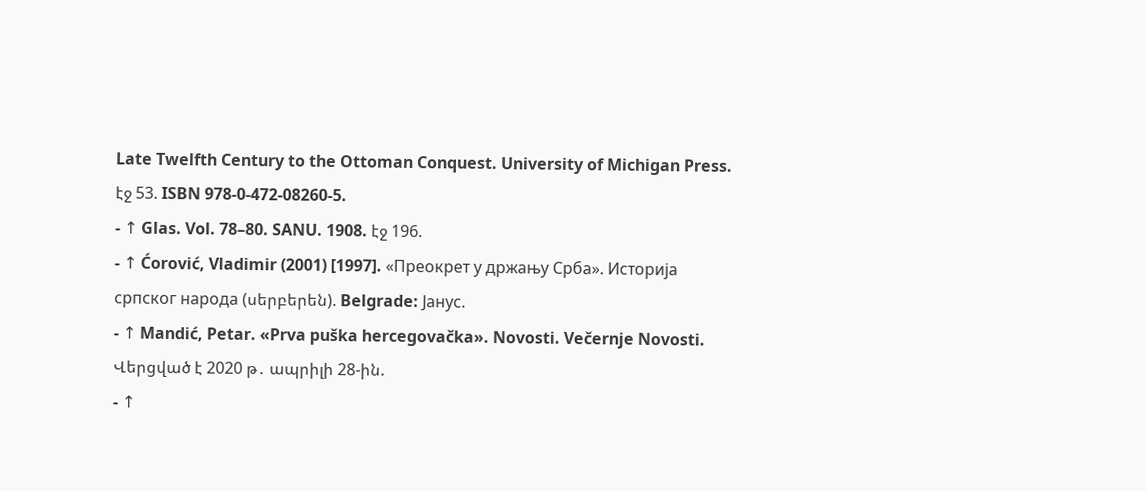Late Twelfth Century to the Ottoman Conquest. University of Michigan Press. էջ 53. ISBN 978-0-472-08260-5.
- ↑ Glas. Vol. 78–80. SANU. 1908. էջ 196.
- ↑ Ćorović, Vladimir (2001) [1997]. «Преокрет у држању Срба». Историја српског народа (սերբերեն). Belgrade: Јанус.
- ↑ Mandić, Petar. «Prva puška hercegovačka». Novosti. Večernje Novosti. Վերցված է 2020 թ․ ապրիլի 28-ին.
- ↑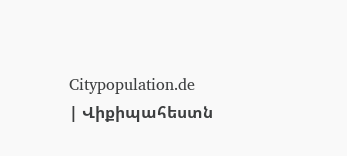Citypopulation.de
| Վիքիպահեստն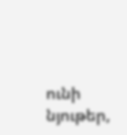ունի նյութեր,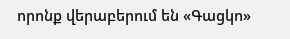որոնք վերաբերում են «Գացկո»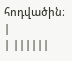հոդվածին։ |
| ||||||